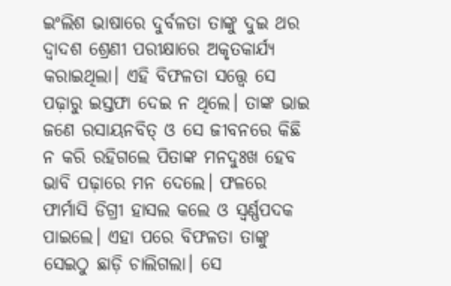ଇଂଲିଶ ଭାଷାରେ ଦୁର୍ବଳତା ତାଙ୍କୁ ଦୁଇ ଥର ଦ୍ୱାଦଶ ଶ୍ରେଣୀ ପରୀକ୍ଷାରେ ଅକୃତକାର୍ଯ୍ୟ କରାଇଥିଲା। ଏହି ବିଫଳତା ସତ୍ତ୍ୱେ ସେ ପଢ଼ାରୁ ଇସ୍ତଫା ଦେଇ ନ ଥିଲେ। ତାଙ୍କ ଭାଇ ଜଣେ ରସାୟନବିତ୍ ଓ ସେ ଜୀବନରେ କିଛି ନ କରି ରହିଗଲେ ପିତାଙ୍କ ମନଦୁଃଖ ହେବ ଭାବି ପଢ଼ାରେ ମନ ଦେଲେ। ଫଳରେ ଫାର୍ମାସି ଡିଗ୍ରୀ ହାସଲ କଲେ ଓ ସ୍ବର୍ଣ୍ଣପଦକ ପାଇଲେ। ଏହା ପରେ ବିଫଳତା ତାଙ୍କୁ ସେଇଠୁ ଛାଡ଼ି ଚାଲିଗଲା। ସେ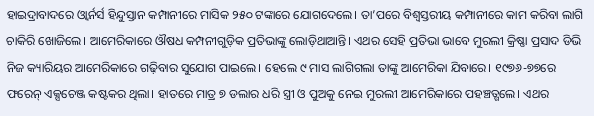ହାଇଦ୍ରାବାଦରେ ଓ୍ବାର୍ନର୍ସ ହିନ୍ଦୁସ୍ତାନ କମ୍ପାନୀରେ ମାସିକ ୨୫୦ ଟଙ୍କାରେ ଯୋଗଦେଲେ। ତା’ପରେ ବିଶ୍ୱସ୍ତରୀୟ କମ୍ପାନୀରେ କାମ କରିବା ଲାଗି ଚାକିରି ଖୋଜିଲେ। ଆମେରିକାରେ ଔଷଧ କମ୍ପନୀଗୁଡ଼ିକ ପ୍ରତିଭାଙ୍କୁ ଲୋଡ଼ିଥାଆନ୍ତି। ଏଥର ସେହି ପ୍ରତିଭା ଭାବେ ମୁରଲୀ କ୍ରିଷ୍ଣା ପ୍ରସାଦ ଡିଭି ନିଜ କ୍ୟାରିୟର ଆମେରିକାରେ ଗଢ଼ିବାର ସୁଯୋଗ ପାଇଲେ। ହେଲେ ୯ ମାସ ଲାଗିଗଲା ତାଙ୍କୁ ଆମେରିକା ଯିବାରେ। ୧୯୭୬-୭୭ରେ ଫରେନ୍ ଏକ୍ସଚେଞ୍ଜ କଷ୍ଟକର ଥିଲା। ହାତରେ ମାତ୍ର ୭ ଡଲାର ଧରି ସ୍ତ୍ରୀ ଓ ପୁଅକୁ ନେଇ ମୁରଲୀ ଆମେରିକାରେ ପହଞ୍ଚତ୍ଗଲେ। ଏଥର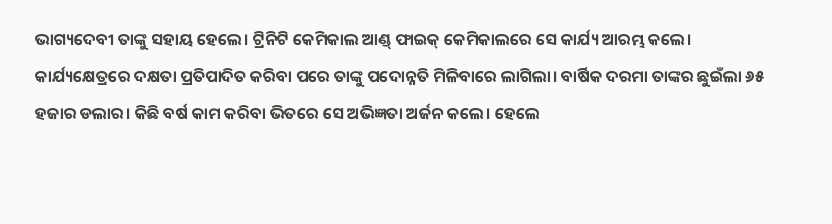ଭାଗ୍ୟଦେବୀ ତାଙ୍କୁ ସହାୟ ହେଲେ। ଟ୍ରିନିଟି କେମିକାଲ ଆଣ୍ଡ୍ ଫାଇକ୍ କେମିକାଲରେ ସେ କାର୍ଯ୍ୟ ଆରମ୍ଭ କଲେ। କାର୍ଯ୍ୟକ୍ଷେତ୍ରରେ ଦକ୍ଷତା ପ୍ରତିପାଦିତ କରିବା ପରେ ତାଙ୍କୁ ପଦୋନ୍ନତି ମିଳିବାରେ ଲାଗିଲା। ବାର୍ଷିକ ଦରମା ତାଙ୍କର ଛୁଇଁଲା ୬୫ ହଜାର ଡଲାର। କିଛି ବର୍ଷ କାମ କରିବା ଭିତରେ ସେ ଅଭିଜ୍ଞତା ଅର୍ଜନ କଲେ। ହେଲେ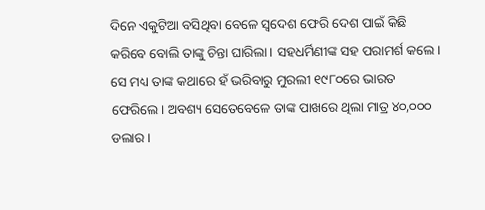ଦିନେ ଏକୁଟିଆ ବସିଥିବା ବେଳେ ସ୍ବଦେଶ ଫେରି ଦେଶ ପାଇଁ କିଛି କରିବେ ବୋଲି ତାଙ୍କୁ ଚିନ୍ତା ଘାରିଲା। ସହଧର୍ମିଣୀଙ୍କ ସହ ପରାମର୍ଶ କଲେ। ସେ ମଧ୍ୟ ତାଙ୍କ କଥାରେ ହଁ ଭରିବାରୁ ମୁରଲୀ ୧୯୮୦ରେ ଭାରତ ଫେରିଲେ। ଅବଶ୍ୟ ସେତେବେଳେ ତାଙ୍କ ପାଖରେ ଥିଲା ମାତ୍ର ୪୦,୦୦୦ ଡଲାର।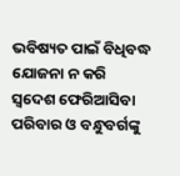ଭବିଷ୍ୟତ ପାଇଁ ବିଧିବଦ୍ଧ ଯୋଜନା ନ କରି ସ୍ବଦେଶ ଫେରିଆସିବା ପରିବାର ଓ ବନ୍ଧୁବର୍ଗଙ୍କୁ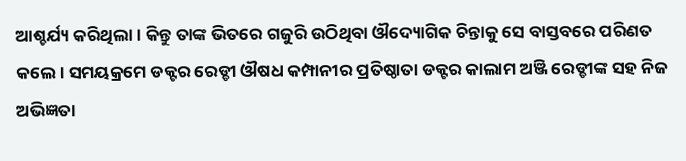ଆଶ୍ଚର୍ଯ୍ୟ କରିଥିଲା। କିନ୍ତୁ ତାଙ୍କ ଭିତରେ ଗଜୁରି ଉଠିଥିବା ଔଦ୍ୟୋଗିକ ଚିନ୍ତାକୁ ସେ ବାସ୍ତବରେ ପରିଣତ କଲେ। ସମୟକ୍ରମେ ଡକ୍ଟର ରେଡ୍ଡୀ ଔଷଧ କମ୍ପାନୀର ପ୍ରତିଷ୍ଠାତା ଡକ୍ଟର କାଲାମ ଅଞ୍ଜି ରେଡ୍ଡୀଙ୍କ ସହ ନିଜ ଅଭିଜ୍ଞତା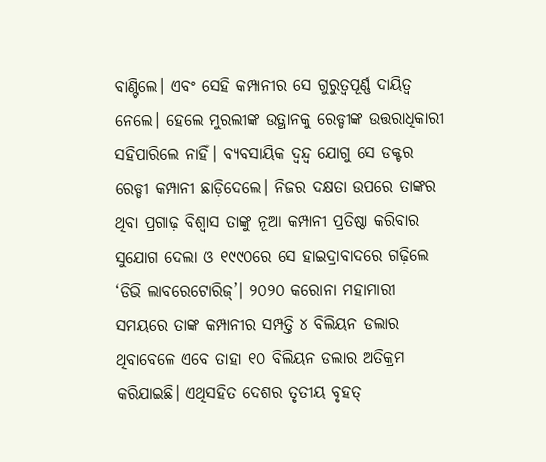ବାଣ୍ଟିଲେ। ଏବଂ ସେହି କମ୍ପାନୀର ସେ ଗୁରୁତ୍ୱପୂର୍ଣ୍ଣ ଦାୟିତ୍ୱ ନେଲେ। ହେଲେ ମୁରଲୀଙ୍କ ଉତ୍ଥାନକୁ ରେଡ୍ଡୀଙ୍କ ଉତ୍ତରାଧିକାରୀ ସହିପାରିଲେ ନାହିଁ। ବ୍ୟବସାୟିକ ଦ୍ୱନ୍ଦ୍ୱ ଯୋଗୁ ସେ ଡକ୍ଟର ରେଡ୍ଡୀ କମ୍ପାନୀ ଛାଡ଼ିଦେଲେ। ନିଜର ଦକ୍ଷତା ଉପରେ ତାଙ୍କର ଥିବା ପ୍ରଗାଢ଼ ବିଶ୍ୱାସ ତାଙ୍କୁ ନୂଆ କମ୍ପାନୀ ପ୍ରତିଷ୍ଠା କରିବାର ସୁଯୋଗ ଦେଲା ଓ ୧୯୯୦ରେ ସେ ହାଇଦ୍ରାବାଦରେ ଗଢ଼ିଲେ ‘ଡିଭି ଲାବରେଟୋରିଜ୍’। ୨୦୨୦ କରୋନା ମହାମାରୀ ସମୟରେ ତାଙ୍କ କମ୍ପାନୀର ସମ୍ପତ୍ତି ୪ ବିଲିୟନ ଡଲାର ଥିବାବେଳେ ଏବେ ତାହା ୧୦ ବିଲିୟନ ଡଲାର ଅତିକ୍ରମ କରିଯାଇଛି। ଏଥିସହିତ ଦେଶର ତୃତୀୟ ବୃହତ୍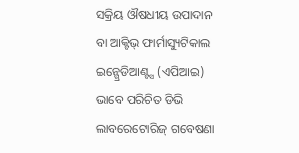ସକ୍ରିୟ ଔଷଧୀୟ ଉପାଦାନ ବା ଆକ୍ଟିଭ୍ ଫାର୍ମାସ୍ୟୁଟିକାଲ ଇନ୍ଗ୍ରେଡିଆଣ୍ଟ୍ସ (ଏପିଆଇ) ଭାବେ ପରିଚିତ ଡିଭି ଲାବରେଟୋରିଜ୍ ଗବେଷଣା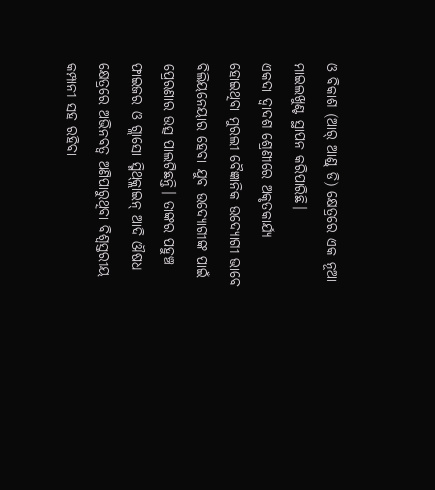ଓ ବିକାଶ (ଆର୍ ଆଣ୍ଡ୍ ଡି) କ୍ଷେତ୍ରରେ ଏକ ନୂଆ ମାଇଲଖୁଣ୍ଟ ସ୍ଥାପନ କରିପାରିଛି।
ଏକଦା ଦ୍ୱାଦଶ ଶ୍ରେଣୀରେ ଅକୃତକାର୍ଯ୍ୟ ହୋଇଥିବା ମୁରଲୀ ବୈଜ୍ଞାନିକ ଉଦ୍ୟୋଗୀ ଭାବେ ବିଲିୟନେୟାର ହେବା ଯୁବ ଉଦ୍ୟୋଗୀଙ୍କ ପାଇଁ ପ୍ରେରଣାର ଉତ୍ସ ପାଲଟିଛନ୍ତି। ତାଙ୍କର ପହୁଞ୍ଚ ଫାଇଜର ଓ ଗ୍ଲାସୋ ସ୍ମିଥ୍କ୍ଲାଇନ୍ ଆଦି ଔଷଧ କ୍ଷେତ୍ରରେ ଅଭିନବତ୍ୱ ଅଣିପାରୁଥିବା ବିଶ୍ୱସ୍ତରୀୟ କମ୍ପାନୀ ସହ ରହିବା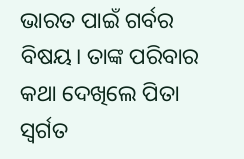ଭାରତ ପାଇଁ ଗର୍ବର ବିଷୟ। ତାଙ୍କ ପରିବାର କଥା ଦେଖିଲେ ପିତା ସ୍ବର୍ଗତ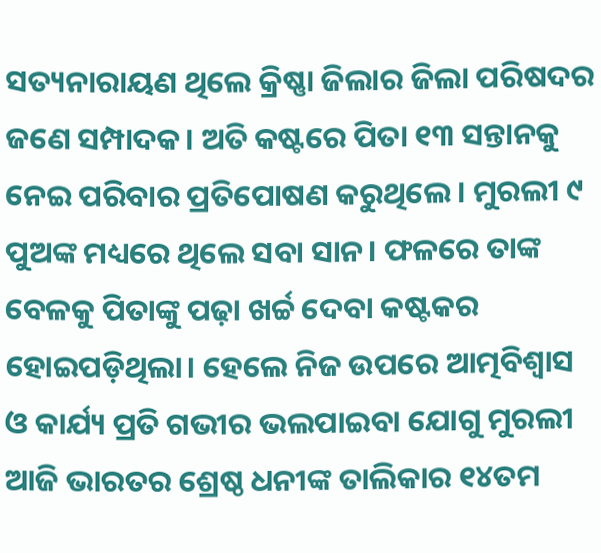ସତ୍ୟନାରାୟଣ ଥିଲେ କ୍ରିଷ୍ଣା ଜିଲାର ଜିଲା ପରିଷଦର ଜଣେ ସମ୍ପାଦକ। ଅତି କଷ୍ଟରେ ପିତା ୧୩ ସନ୍ତାନକୁ ନେଇ ପରିବାର ପ୍ରତିପୋଷଣ କରୁଥିଲେ। ମୁରଲୀ ୯ ପୁଅଙ୍କ ମଧ୍ୟରେ ଥିଲେ ସବା ସାନ। ଫଳରେ ତାଙ୍କ ବେଳକୁ ପିତାଙ୍କୁ ପଢ଼ା ଖର୍ଚ୍ଚ ଦେବା କଷ୍ଟକର ହୋଇପଡ଼ିଥିଲା। ହେଲେ ନିଜ ଉପରେ ଆତ୍ମବିଶ୍ୱାସ ଓ କାର୍ଯ୍ୟ ପ୍ରତି ଗଭୀର ଭଲପାଇବା ଯୋଗୁ ମୁରଲୀ ଆଜି ଭାରତର ଶ୍ରେଷ୍ଠ ଧନୀଙ୍କ ତାଲିକାର ୧୪ତମ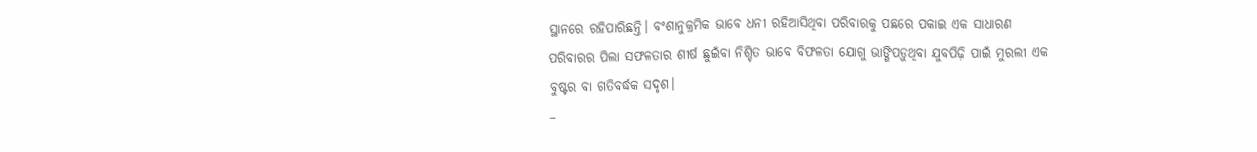ସ୍ଥାନରେ ରହିପାରିଛନ୍ତି। ବଂଶାନୁକ୍ରମିକ ଭାବେ ଧନୀ ରହିଆସିଥିବା ପରିବାରକୁ ପଛରେ ପକାଇ ଏକ ସାଧାରଣ ପରିବାରର ପିଲା ସଫଳତାର ଶୀର୍ଷ ଛୁଇଁବା ନିଶ୍ଚିତ ଭାବେ ବିଫଳତା ଯୋଗୁ ଭାଙ୍ଗିପଡ଼ୁଥିବା ଯୁବପିଢ଼ି ପାଇଁ ମୁରଲୀ ଏକ ବୁଷ୍ଟର ବା ଗତିବର୍ଦ୍ଧକ ସଦୃଶ।
–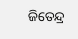ଜିତେନ୍ଦ୍ର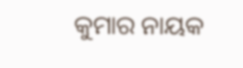କୁମାର ନାୟକ